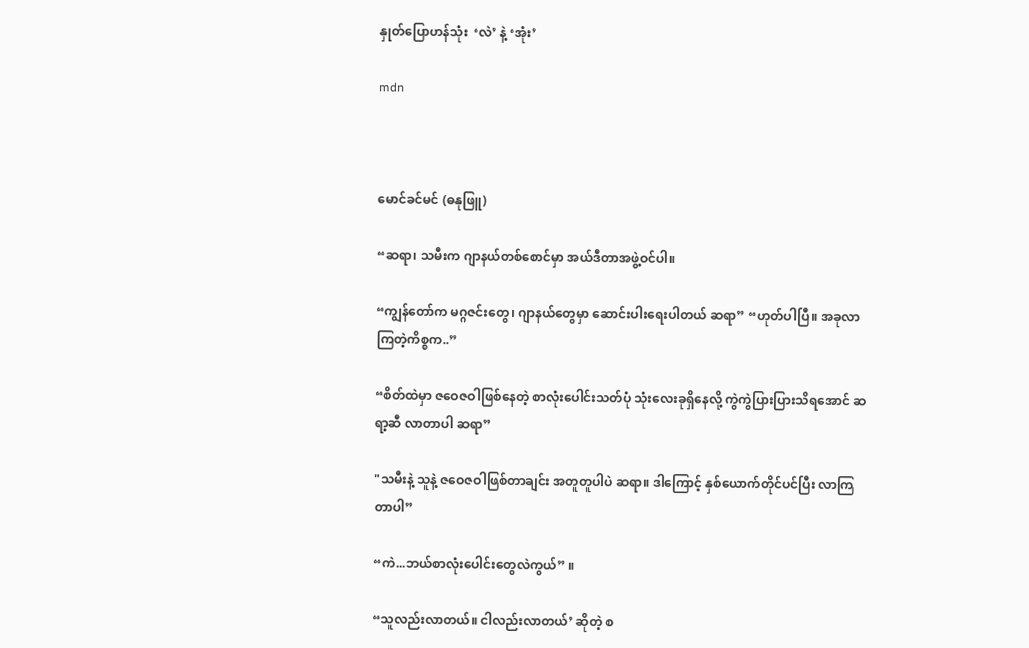နှုတ်ပြောဟန်သုံး  ‘လဲ’ နဲ့ ‘အုံး’

mdn



မောင်ခင်မင် (ဓနုဖြူ)

“ဆရာ၊ သမီးက ဂျာနယ်တစ်စောင်မှာ အယ်ဒီတာအဖွဲ့ဝင်ပါ။

“ကျွန်တော်က မဂ္ဂဇင်းတွေ၊ ဂျာနယ်တွေမှာ ဆောင်းပါးရေးပါတယ် ဆရာ” “ဟုတ်ပါပြီ။ အခုလာကြတဲ့ကိစ္စက..”

“စိတ်ထဲမှာ ဇဝေဇဝါဖြစ်နေတဲ့ စာလုံးပေါင်းသတ်ပုံ သုံးလေးခုရှိနေလို့ ကွဲကွဲပြားပြားသိရအောင် ဆရာ့ဆီ လာတာပါ ဆရာ”

"သမီးနဲ့ သူနဲ့ ဇဝေဇဝါဖြစ်တာချင်း အတူတူပါပဲ ဆရာ။ ဒါကြောင့် နှစ်ယောက်တိုင်ပင်ပြီး လာကြတာပါ”

“ကဲ...ဘယ်စာလုံးပေါင်းတွေလဲကွယ်” ။

“သူလည်းလာတယ်။ ငါလည်းလာတယ်’ ဆိုတဲ့ စ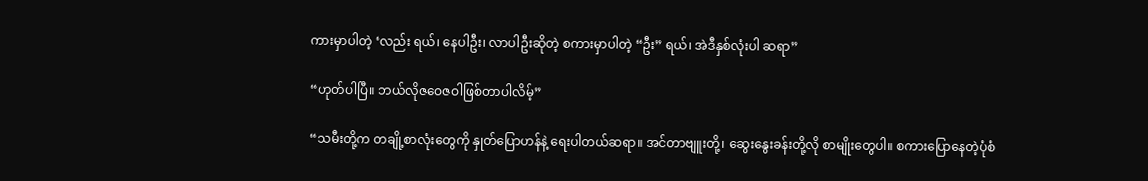ကားမှာပါတဲ့ ‘လည်း ရယ်၊ နေပါဦး၊ လာပါဦးဆိုတဲ့ စကားမှာပါတဲ့ “ဦး” ရယ်၊ အဲဒီနှစ်လုံးပါ ဆရာ”

“ဟုတ်ပါပြီ။ ဘယ်လိုဇဝေဇဝါဖြစ်တာပါလိမ့်”

“သမီးတို့က တချို့စာလုံးတွေကို နှုတ်ပြောဟန်နဲ့ ရေးပါတယ်ဆရာ။ အင်တာဗျူးတို့၊ ဆွေးနွေးခန်းတို့လို စာမျိုးတွေပါ။ စကားပြောနေတဲ့ပုံစံ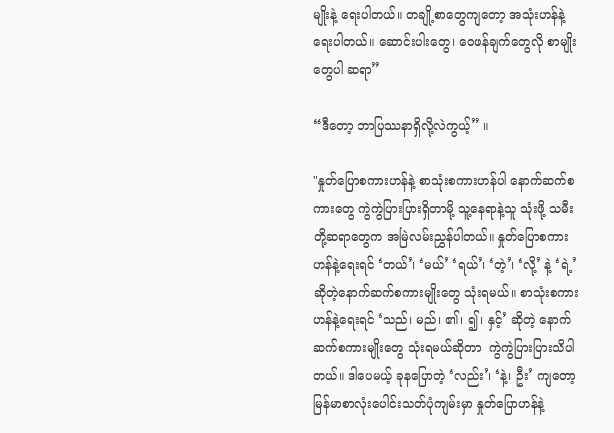မျိုးနဲ့ ရေးပါတယ်။ တချို့စာတွေကျတော့ အသုံးဟန်နဲ့ ရေးပါတယ်။ ဆောင်းပါးတွေ၊ ဝေဖန်ချက်တွေလို စာမျိုးတွေပါ ဆရာ”

“ဒီတော့ ဘာပြဿနာရှိလို့လဲကွယ့်” ။

"နှုတ်ပြောစကားဟန်နဲ့ စာသုံးစကားဟန်ပါ နောက်ဆက်စကားတွေ ကွဲကွဲပြားပြားရှိတာမို့ သူ့နေရာနဲ့သူ သုံးဖို့ သမီးတို့ဆရာတွေက အမြဲလမ်းညွှန်ပါတယ်။ နှုတ်ပြောစကားဟန်နဲ့ရေးရင် ‘တယ်’၊ ‘မယ်’ ‘ရယ်’၊ ‘တဲ့’၊ ‘လို့’ နဲ့ ‘ရဲ့’ ဆိုတဲ့နောက်ဆက်စကားမျိုးတွေ သုံးရမယ်။ စာသုံးစကားဟန်နဲ့ရေးရင် ‘သည်၊ မည်၊ ၏၊ ၍၊ နှင့်’ ဆိုတဲ့ နောက်ဆက်စကားမျိုးတွေ သုံးရမယ်ဆိုတာ  ကွဲကွဲပြားပြားသိပါတယ်။ ဒါပေမယ့် ခုနပြောတဲ့ ‘လည်း’၊ ‘နဲ့၊ ဦး’ ကျတော့ မြန်မာစာလုံးပေါင်းသတ်ပုံကျမ်းမှာ နှုတ်ပြောဟန်နဲ့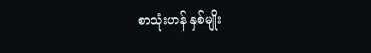စာသုံးဟန် နှစ်မျိုး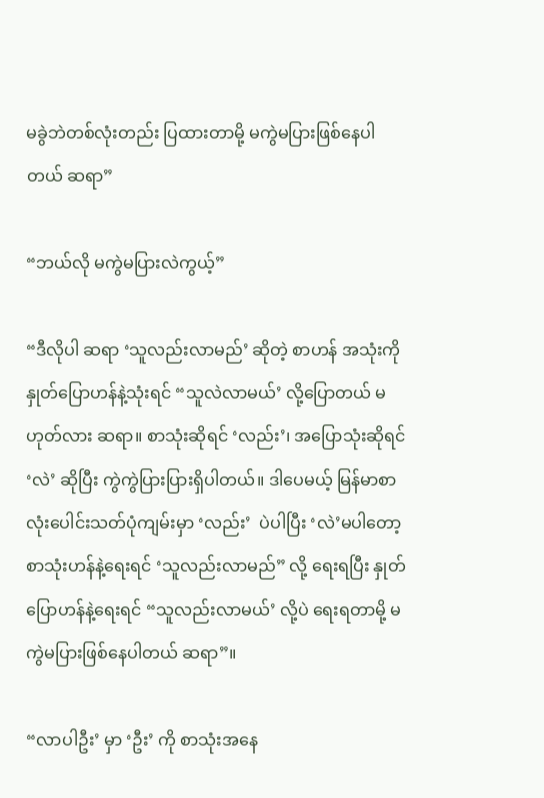မခွဲဘဲတစ်လုံးတည်း ပြထားတာမို့ မကွဲမပြားဖြစ်နေပါတယ် ဆရာ”

“ဘယ်လို မကွဲမပြားလဲကွယ့်”

“ဒီလိုပါ ဆရာ ‘သူလည်းလာမည်’ ဆိုတဲ့ စာဟန် အသုံးကို နှုတ်ပြောဟန်နဲ့သုံးရင် “သူလဲလာမယ်’ လို့ပြောတယ် မဟုတ်လား ဆရာ။ စာသုံးဆိုရင် ‘လည်း’၊ အပြောသုံးဆိုရင် ‘လဲ’ ဆိုပြီး ကွဲကွဲပြားပြားရှိပါတယ်။ ဒါပေမယ့် မြန်မာစာလုံးပေါင်းသတ်ပုံကျမ်းမှာ ‘လည်း’  ပဲပါပြီး ‘လဲ’မပါတော့ စာသုံးဟန်နဲ့ရေးရင် ‘သူလည်းလာမည်” လို့ ရေးရပြီး နှုတ်ပြောဟန်နဲ့ရေးရင် “သူလည်းလာမယ်’ လို့ပဲ ရေးရတာမို့ မကွဲမပြားဖြစ်နေပါတယ် ဆရာ”။

“လာပါဦး’ မှာ ‘ဦး’ ကို စာသုံးအနေ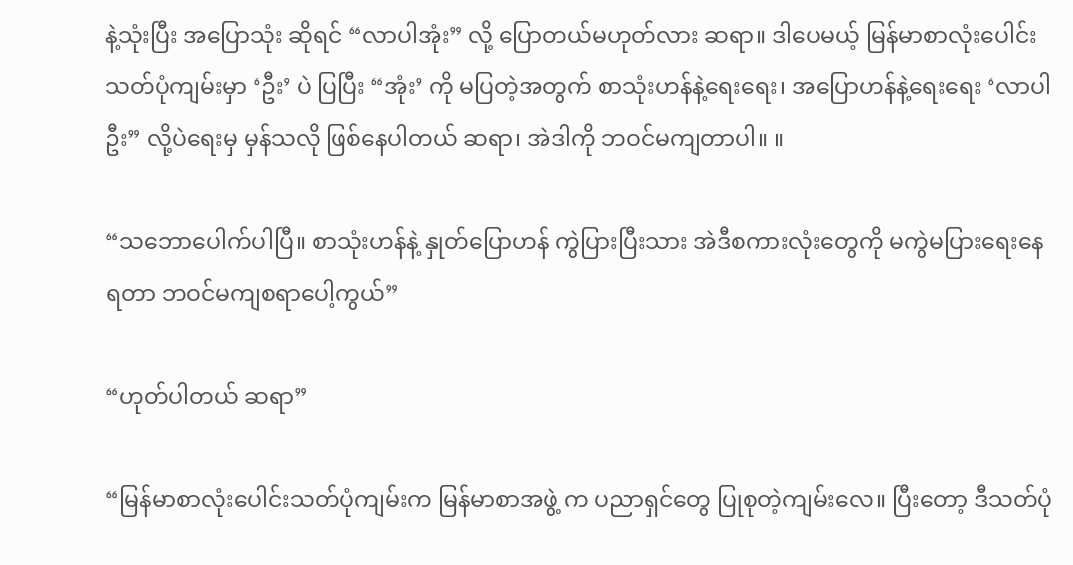နဲ့သုံးပြီး အပြောသုံး ဆိုရင် “လာပါအုံး” လို့ ပြောတယ်မဟုတ်လား ဆရာ။ ဒါပေမယ့် မြန်မာစာလုံးပေါင်းသတ်ပုံကျမ်းမှာ ‘ဦး’ ပဲ ပြပြီး “အုံး’ ကို မပြတဲ့အတွက် စာသုံးဟန်နဲ့ရေးရေး၊ အပြောဟန်နဲ့ရေးရေး ‘လာပါဦး” လို့ပဲရေးမှ မှန်သလို ဖြစ်နေပါတယ် ဆရာ၊ အဲဒါကို ဘဝင်မကျတာပါ။ ။

“သဘောပေါက်ပါပြီ။ စာသုံးဟန်နဲ့ နှုတ်ပြောဟန် ကွဲပြားပြီးသား အဲဒီစကားလုံးတွေကို မကွဲမပြားရေးနေ ရတာ ဘဝင်မကျစရာပေါ့ကွယ်”

“ဟုတ်ပါတယ် ဆရာ”

“မြန်မာစာလုံးပေါင်းသတ်ပုံကျမ်းက မြန်မာစာအဖွဲ့ က ပညာရှင်တွေ ပြုစုတဲ့ကျမ်းလေ။ ပြီးတော့ ဒီသတ်ပုံ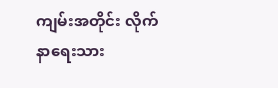ကျမ်းအတိုင်း လိုက်နာရေးသား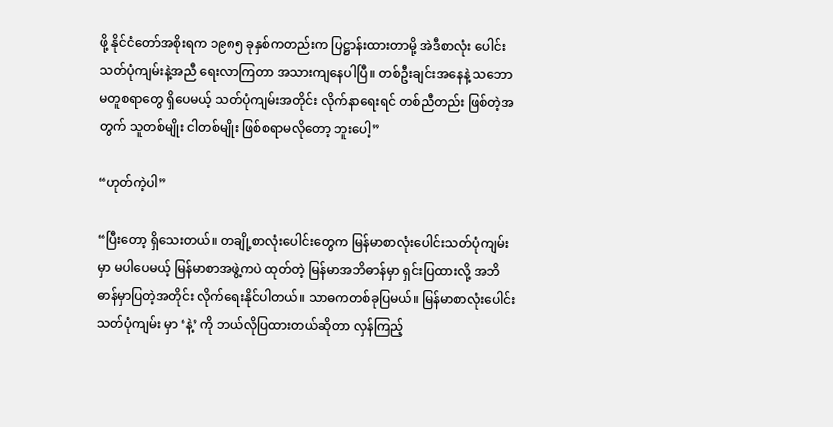ဖို့ နိုင်ငံတော်အစိုးရက ၁၉၈၅ ခုနှစ်ကတည်းက ပြဋ္ဌာန်းထားတာမို့ အဲဒီစာလုံး ပေါင်းသတ်ပုံကျမ်းနဲ့အညီ ရေးလာကြတာ အသားကျနေပါပြီ။ တစ်ဦးချင်းအနေနဲ့ သဘောမတူစရာတွေ ရှိပေမယ့် သတ်ပုံကျမ်းအတိုင်း လိုက်နာရေးရင် တစ်ညီတည်း ဖြစ်တဲ့အတွက် သူတစ်မျိုး ငါတစ်မျိုး ဖြစ်စရာမလိုတော့ ဘူးပေါ့”

“ဟုတ်ကဲ့ပါ”

“ပြီးတော့ ရှိသေးတယ်။ တချို့စာလုံးပေါင်းတွေက မြန်မာစာလုံးပေါင်းသတ်ပုံကျမ်းမှာ မပါပေမယ့် မြန်မာစာအဖွဲ့ကပဲ ထုတ်တဲ့ မြန်မာအဘိဓာန်မှာ ရှင်းပြထားလို့ အဘိဓာန်မှာပြတဲ့အတိုင်း လိုက်ရေးနိုင်ပါတယ်။ သာဓကတစ်ခုပြမယ်။ မြန်မာစာလုံးပေါင်းသတ်ပုံကျမ်း မှာ ‘နဲ့’ ကို ဘယ်လိုပြထားတယ်ဆိုတာ လှန်ကြည့်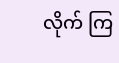လိုက် ကြ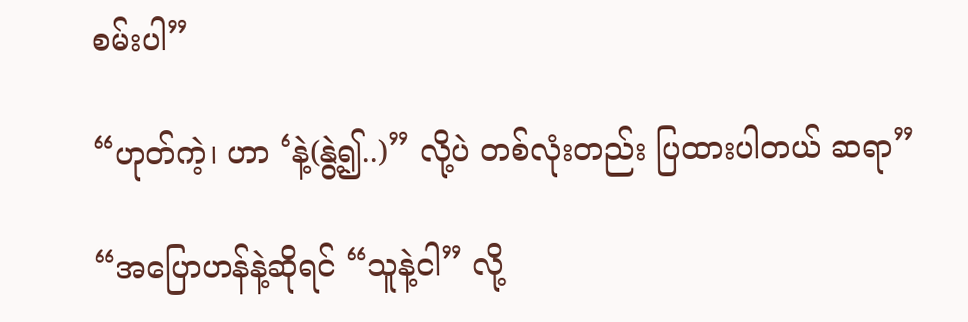စမ်းပါ”

“ဟုတ်ကဲ့၊ ဟာ ‘နဲ့(နွဲ့၍..)” လို့ပဲ တစ်လုံးတည်း ပြထားပါတယ် ဆရာ”

“အပြောဟန်နဲ့ဆိုရင် “သူနဲ့ငါ” လို့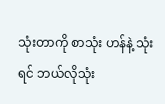သုံးတာကို စာသုံး ဟန်နဲ့ သုံးရင် ဘယ်လိုသုံး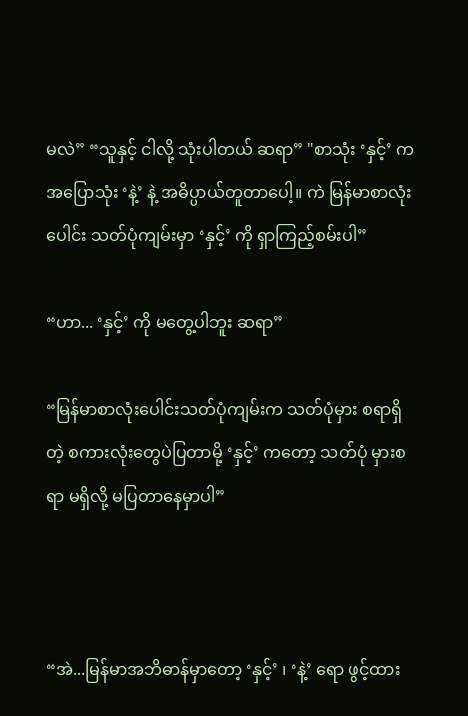မလဲ” “သူနှင့် ငါလို့ သုံးပါတယ် ဆရာ” "စာသုံး ‘နှင့်’ က အပြောသုံး ‘နဲ့’ နဲ့ အဓိပ္ပာယ်တူတာပေါ့။ ကဲ မြန်မာစာလုံးပေါင်း သတ်ပုံကျမ်းမှာ ‘နှင့်’ ကို ရှာကြည့်စမ်းပါ”

“ဟာ... ‘နှင့်’ ကို မတွေ့ပါဘူး ဆရာ”

“မြန်မာစာလုံးပေါင်းသတ်ပုံကျမ်းက သတ်ပုံမှား စရာရှိတဲ့ စကားလုံးတွေပဲပြတာမို့ ‘နှင့်’ ကတော့ သတ်ပုံ မှားစရာ မရှိလို့ မပြတာနေမှာပါ”



“အဲ...မြန်မာအဘိဓာန်မှာတော့ ‘နှင့်’ ၊ ‘နဲ့’ ရော ဖွင့်ထား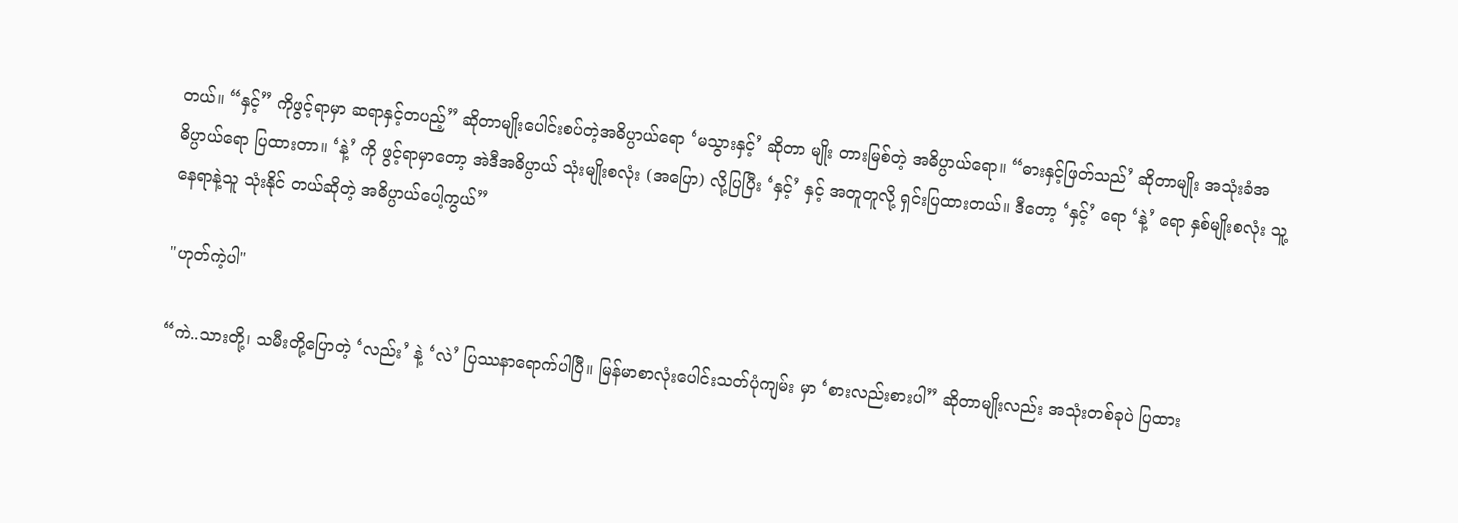တယ်။ “နှင့်” ကိုဖွင့်ရာမှာ ဆရာနှင့်တပည့်” ဆိုတာမျိုးပေါင်းစပ်တဲ့အဓိပ္ပာယ်ရော ‘မသွားနှင့်’ ဆိုတာ မျိုး တားမြစ်တဲ့ အဓိပ္ပာယ်ရော။ “ဓားနှင့်ဖြတ်သည်’ ဆိုတာမျိုး အသုံးခံအဓိပ္ပာယ်ရော ပြထားတာ။ ‘နဲ့’ ကို ဖွင့်ရာမှာတော့ အဲဒီအဓိပ္ပာယ် သုံးမျိုးစလုံး (အပြော) လို့ပြပြီး ‘နှင့်’ နှင့် အတူတူလို့ ရှင်းပြထားတယ်။ ဒီတော့ ‘နှင့်’ ရော ‘နဲ့’ ရော နှစ်မျိုးစလုံး သူ့နေရာနဲ့သူ သုံးနိုင် တယ်ဆိုတဲ့ အဓိပ္ပာယ်ပေါ့ကွယ်”

"ဟုတ်ကဲ့ပါ"

“ကဲ..သားတို့၊ သမီးတို့ပြောတဲ့ ‘လည်း’ နဲ့ ‘လဲ’ ပြဿနာရောက်ပါပြီ။ မြန်မာစာလုံးပေါင်းသတ်ပုံကျမ်း မှာ ‘စားလည်းစားပါ” ဆိုတာမျိုးလည်း အသုံးတစ်ခုပဲ ပြထား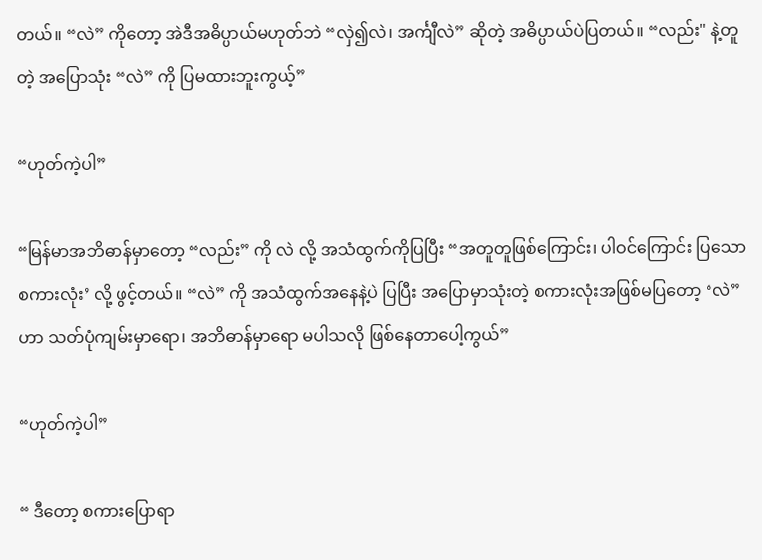တယ်။ “လဲ” ကိုတော့ အဲဒီအဓိပ္ပာယ်မဟုတ်ဘဲ “လှဲ၍လဲ၊ အင်္ကျီလဲ” ဆိုတဲ့ အဓိပ္ပာယ်ပဲပြတယ်။ “လည်း" နဲ့တူတဲ့ အပြောသုံး “လဲ” ကို ပြမထားဘူးကွယ့်”

“ဟုတ်ကဲ့ပါ”

“မြန်မာအဘိဓာန်မှာတော့ “လည်း” ကို လဲ လို့ အသံထွက်ကိုပြပြီး “အတူတူဖြစ်ကြောင်း၊ ပါဝင်ကြောင်း ပြသော စကားလုံး’ လို့ ဖွင့်တယ်။ “လဲ” ကို အသံထွက်အနေနဲ့ပဲ ပြပြီး အပြောမှာသုံးတဲ့ စကားလုံးအဖြစ်မပြတော့ ‘လဲ” ဟာ သတ်ပုံကျမ်းမှာရော၊ အဘိဓာန်မှာရော မပါသလို ဖြစ်နေတာပေါ့ကွယ်”

“ဟုတ်ကဲ့ပါ”

“ ဒီတော့ စကားပြောရာ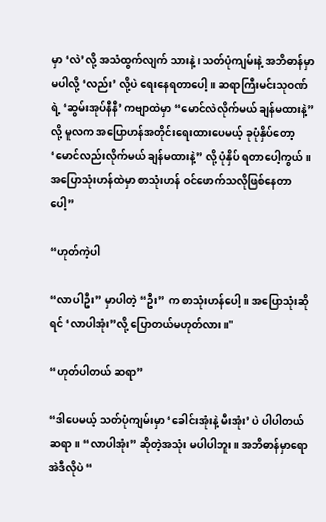မှာ ‘လဲ’လို့ အသံထွက်လျက် သားနဲ့၊ သတ်ပုံကျမ်းနဲ့ အဘိဓာန်မှာ မပါလို့ ‘လည်း’ လို့ပဲ ရေးနေရတာပေါ့။ ဆရာကြီးမင်းသုဝဏ်ရဲ့ ‘ဆွမ်းအုပ်နီနီ’ ကဗျာထဲမှာ “မောင်လဲလိုက်မယ် ချန်မထားနဲ့” လို့ မူလက အပြောဟန်အတိုင်းရေးထားပေမယ့် ခုပုံနှိပ်တော့ ‘မောင်လည်းလိုက်မယ် ချန်မထားနဲ့” လို့ ပုံနှိပ် ရတာပေါ့ကွယ်။ အပြောသုံးဟန်ထဲမှာ စာသုံးဟန် ဝင်ဖောက်သလိုဖြစ်နေတာပေါ့”

“ဟုတ်ကဲ့ပါ

“လာပါဦး” မှာပါတဲ့ “ဦး” က စာသုံးဟန်ပေါ့။ အပြောသုံးဆိုရင် ‘လာပါအုံး”လို့ ပြောတယ်မဟုတ်လား။"

“ဟုတ်ပါတယ် ဆရာ”

“ဒါပေမယ့် သတ်ပုံကျမ်းမှာ ‘ခေါင်းအုံးနဲ့ မီးအုံး’ ပဲ ပါပါတယ် ဆရာ။ “လာပါအုံး” ဆိုတဲ့အသုံး မပါပါဘူး။ အဘိဓာန်မှာရော အဲဒီလိုပဲ “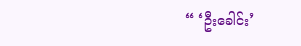“ ‘ဦးခေါင်း’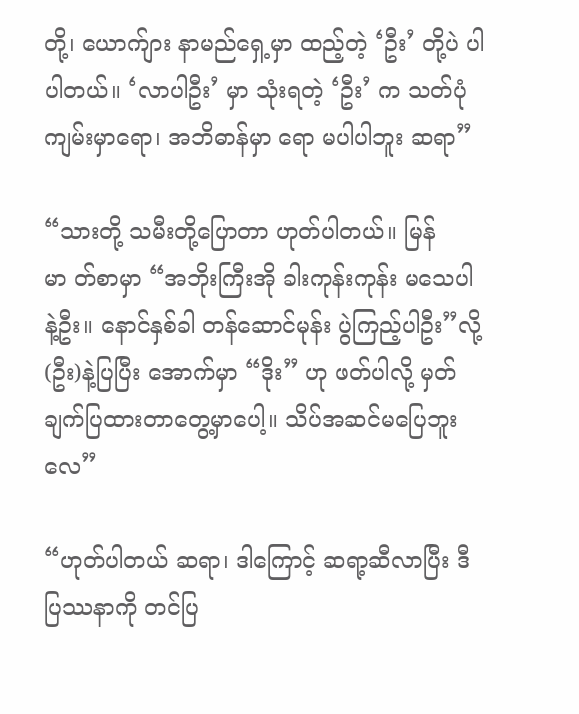တို့၊ ယောက်ျား နာမည်ရှေ့မှာ ထည့်တဲ့ ‘ဦး’ တို့ပဲ ပါပါတယ်။ ‘လာပါဦး’ မှာ သုံးရတဲ့ ‘ဦး’ က သတ်ပုံကျမ်းမှာရော၊ အဘိဓာန်မှာ ရော မပါပါဘူး ဆရာ”

“သားတို့ သမီးတို့ပြောတာ ဟုတ်ပါတယ်။ မြန်မာ တ်စာမှာ “အဘိုးကြီးအို ခါးကုန်းကုန်း မသေပါနဲ့ဦး။ နောင်နှစ်ခါ တန်ဆောင်မုန်း ပွဲကြည့်ပါဦး”လို့ (ဦး)နဲ့ပြပြီး အောက်မှာ “ဒိုး” ဟု ဖတ်ပါလို့ မှတ်ချက်ပြထားတာတွေ့မှာပေါ့။ သိပ်အဆင်မပြေဘူးလေ”

“ဟုတ်ပါတယ် ဆရာ၊ ဒါကြောင့် ဆရာ့ဆီလာပြီး ဒီပြဿနာကို တင်ပြ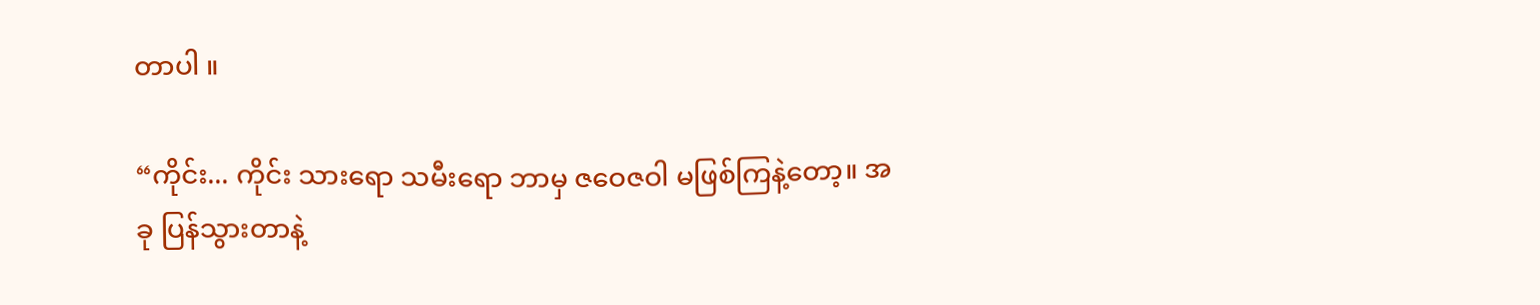တာပါ ။

“ကိုင်း... ကိုင်း သားရော သမီးရော ဘာမှ ဇဝေဇဝါ မဖြစ်ကြနဲ့တော့။ အခု ပြန်သွားတာနဲ့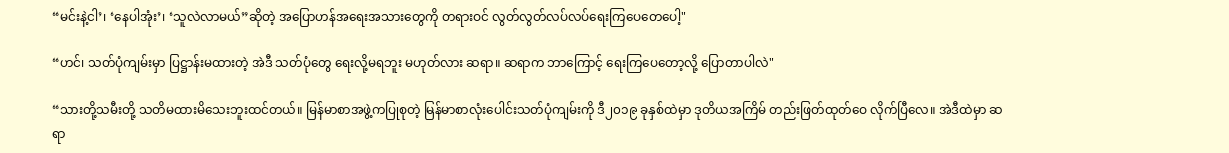“မင်းနဲ့ငါ’၊ ‘နေပါအုံး’၊ ‘သူလဲလာမယ်”ဆိုတဲ့ အပြောဟန်အရေးအသားတွေကို တရားဝင် လွတ်လွတ်လပ်လပ်ရေးကြပေတေပေါ့"

“ဟင်၊ သတ်ပုံကျမ်းမှာ ပြဋ္ဌာန်းမထားတဲ့ အဲဒီ သတ်ပုံတွေ ရေးလို့မရဘူး မဟုတ်လား ဆရာ။ ဆရာက ဘာကြောင့် ရေးကြပေတော့လို့ ပြောတာပါလဲ"

“သားတို့သမီးတို့ သတိမထားမိသေးဘူးထင်တယ်။ မြန်မာစာအဖွဲ့ကပြုစုတဲ့ မြန်မာစာလုံးပေါင်းသတ်ပုံကျမ်းကို ဒီ၂၀၁၉ ခုနှစ်ထဲမှာ ဒုတိယအကြိမ် တည်းဖြတ်ထုတ်ဝေ လိုက်ပြီလေ။ အဲဒီထဲမှာ ဆရာ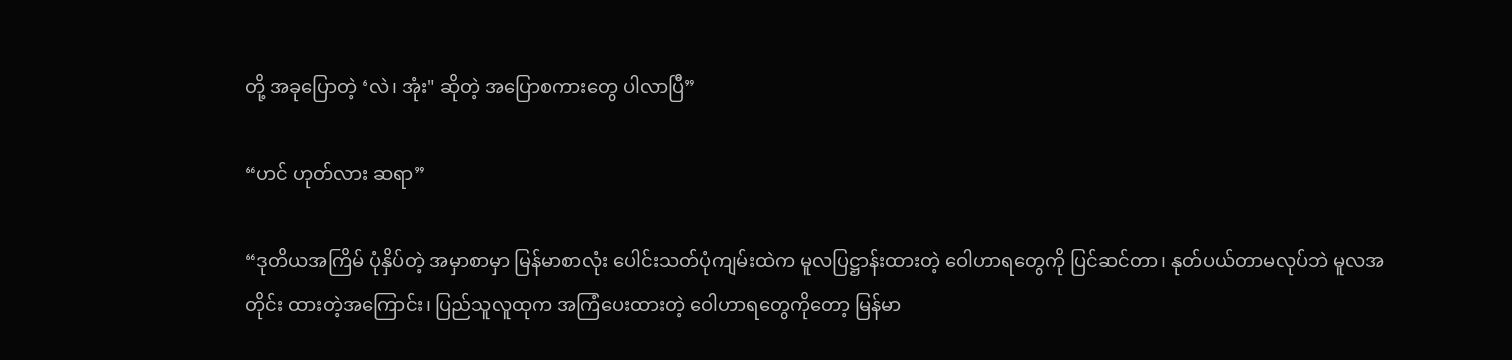တို့ အခုပြောတဲ့ ‘လဲ၊ အုံး" ဆိုတဲ့ အပြောစကားတွေ ပါလာပြီ”

“ဟင် ဟုတ်လား ဆရာ”

“ဒုတိယအကြိမ် ပုံနှိပ်တဲ့ အမှာစာမှာ မြန်မာစာလုံး ပေါင်းသတ်ပုံကျမ်းထဲက မူလပြဋ္ဌာန်းထားတဲ့ ဝေါဟာရတွေကို ပြင်ဆင်တာ၊ နုတ်ပယ်တာမလုပ်ဘဲ မူလအတိုင်း ထားတဲ့အကြောင်း၊ ပြည်သူလူထုက အကြံပေးထားတဲ့ ဝေါဟာရတွေကိုတော့ မြန်မာ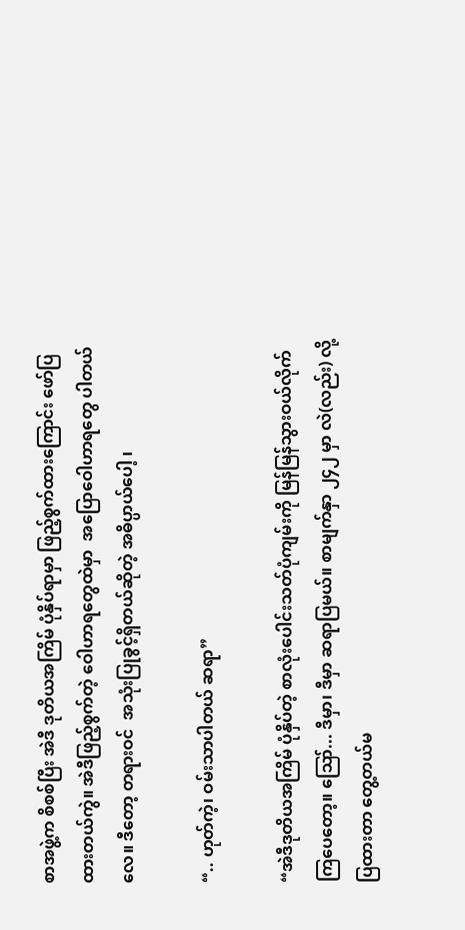စာအဖွဲ့က စိစစ်ပြီး အဲဒီ ဒုတိယအကြိမ် ပုံနှိပ်ရာမှာ ဖြည့်စွက်ထားကြောင်း ဖော်ပြထားတယ်ကွဲ။ အဲဒီဖြည့်စွက်တဲ့ ဝေါဟာရတွေထဲမှာ  အပြောဝေါဟာရတွေ ပါတယ်လေ။ ဒီတော့ တရားဝင်  အသုံးပြုခွင့်ရှိတယ်ဆိုတဲ့ အဓိပ္ပာယ်ပေါ့ ၊

“.. ဟုတ်ကဲ့၊ ဝမ်းသာပါတယ် ဆရာ”

“အဲဒီဒုတိယအကြိမ် ပုံနှိပ်တဲ့ စာလုံးပေါင်းသတ်ပုံကျမ်းကို မြန်မြန်သွားဝယ်လိုက်ကြပေတော့။ ဪ... ဒီမှာ၊ ဒီမှာ ဆရာပြမယ်။ စာမျက်နှာ ၂၄၂ မှာ လဲ(လည်း) လို့ ပြထားတာ တွေ့တယ်မ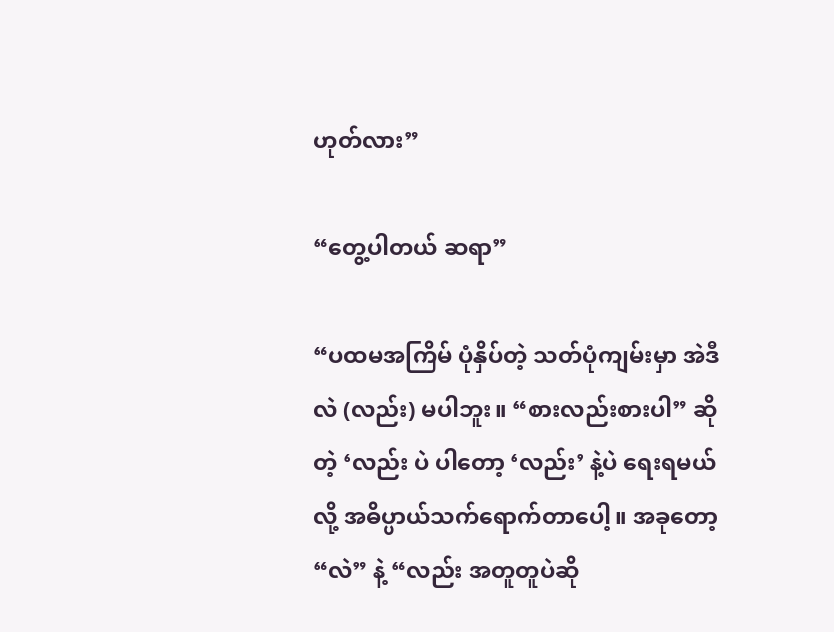ဟုတ်လား”

“တွေ့ပါတယ် ဆရာ”

“ပထမအကြိမ် ပုံနှိပ်တဲ့ သတ်ပုံကျမ်းမှာ အဲဒီ လဲ (လည်း) မပါဘူး။ “စားလည်းစားပါ” ဆိုတဲ့ ‘လည်း ပဲ ပါတော့ ‘လည်း’ နဲ့ပဲ ရေးရမယ်လို့ အဓိပ္ပာယ်သက်ရောက်တာပေါ့။ အခုတော့ “လဲ” နဲ့ “လည်း အတူတူပဲဆို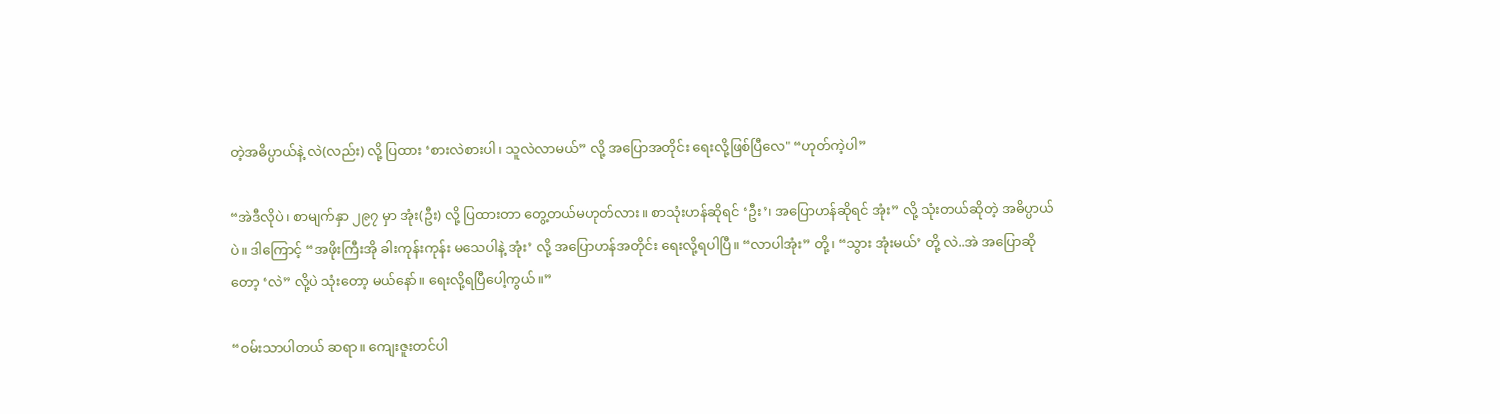တဲ့အဓိပ္ပာယ်နဲ့ လဲ(လည်း) လို့ ပြထား ‘စားလဲစားပါ၊ သူလဲလာမယ်” လို့ အပြောအတိုင်း ရေးလို့ဖြစ်ပြီလေ" “ဟုတ်ကဲ့ပါ”

“အဲဒီလိုပဲ၊ စာမျက်နှာ ၂၉၇ မှာ အုံး(ဦး) လို့ ပြထားတာ တွေ့တယ်မဟုတ်လား။ စာသုံးဟန်ဆိုရင် ‘ဦး’၊ အပြောဟန်ဆိုရင် အုံး” လို့ သုံးတယ်ဆိုတဲ့ အဓိပ္ပာယ်ပဲ။ ဒါကြောင့် “အဖိုးကြီးအို ခါးကုန်းကုန်း မသေပါနဲ့ အုံး’ လို့ အပြောဟန်အတိုင်း ရေးလို့ရပါပြီ။ “လာပါအုံး” တို့၊ “သွား အုံးမယ်’ တို့ လဲ..အဲ အပြောဆိုတော့ ‘လဲ” လို့ပဲ သုံးတော့ မယ်နော်။ ရေးလို့ရပြီပေါ့ကွယ်။”

“ဝမ်းသာပါတယ် ဆရာ။ ကျေးဇူးတင်ပါ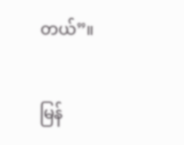တယ်”။

မြန်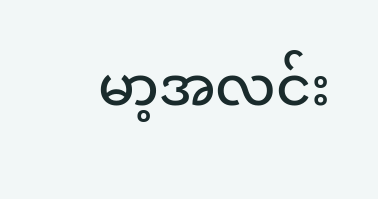မာ့အလင်း